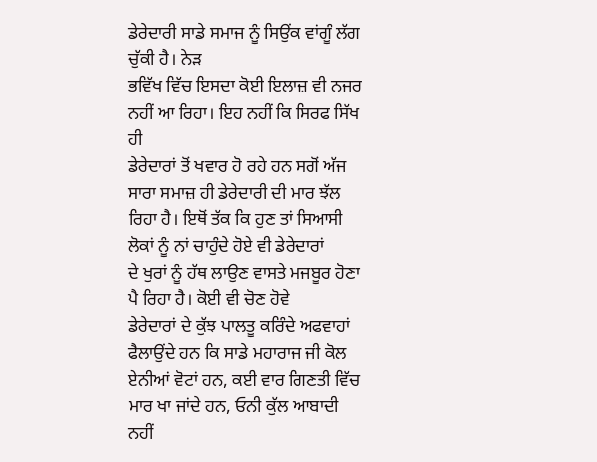ਡੇਰੇਦਾਰੀ ਸਾਡੇ ਸਮਾਜ ਨੂੰ ਸਿਉਂਕ ਵਾਂਗੂੰ ਲੱਗ ਚੁੱਕੀ ਹੈ। ਨੇੜ
ਭਵਿੱਖ ਵਿੱਚ ਇਸਦਾ ਕੋਈ ਇਲਾਜ਼ ਵੀ ਨਜਰ ਨਹੀਂ ਆ ਰਿਹਾ। ਇਹ ਨਹੀਂ ਕਿ ਸਿਰਫ ਸਿੱਖ ਹੀ
ਡੇਰੇਦਾਰਾਂ ਤੋਂ ਖਵਾਰ ਹੋ ਰਹੇ ਹਨ ਸਗੋਂ ਅੱਜ ਸਾਰਾ ਸਮਾਜ਼ ਹੀ ਡੇਰੇਦਾਰੀ ਦੀ ਮਾਰ ਝੱਲ
ਰਿਹਾ ਹੈ। ਇਥੋਂ ਤੱਕ ਕਿ ਹੁਣ ਤਾਂ ਸਿਆਸੀ ਲੋਕਾਂ ਨੂੰ ਨਾਂ ਚਾਹੁੰਦੇ ਹੋਏ ਵੀ ਡੇਰੇਦਾਰਾਂ
ਦੇ ਖੁਰਾਂ ਨੂੰ ਹੱਥ ਲਾਉਣ ਵਾਸਤੇ ਮਜਬੂਰ ਹੋਣਾ ਪੈ ਰਿਹਾ ਹੈ। ਕੋਈ ਵੀ ਚੋਣ ਹੋਵੇ
ਡੇਰੇਦਾਰਾਂ ਦੇ ਕੁੱਝ ਪਾਲਤੂ ਕਰਿੰਦੇ ਅਫਵਾਹਾਂ ਫੈਲਾਉਂਦੇ ਹਨ ਕਿ ਸਾਡੇ ਮਹਾਰਾਜ ਜੀ ਕੋਲ
ਏਨੀਆਂ ਵੋਟਾਂ ਹਨ, ਕਈ ਵਾਰ ਗਿਣਤੀ ਵਿੱਚ ਮਾਰ ਖਾ ਜਾਂਦੇ ਹਨ, ਓਨੀ ਕੁੱਲ ਆਬਾਦੀ ਨਹੀਂ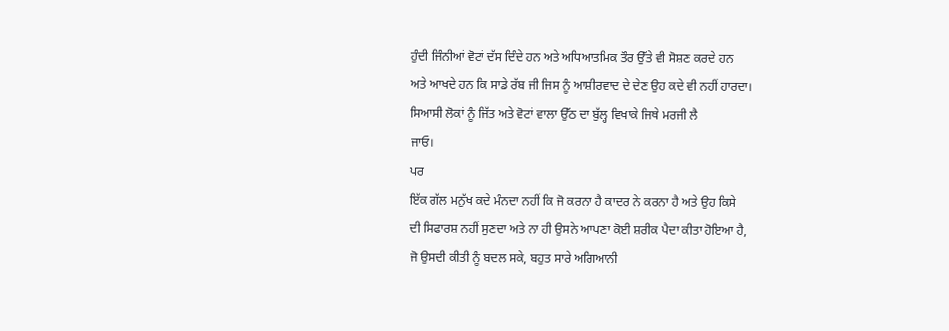ਹੁੰਦੀ ਜਿੰਨੀਆਂ ਵੋਟਾਂ ਦੱਸ ਦਿੰਦੇ ਹਨ ਅਤੇ ਅਧਿਆਤਮਿਕ ਤੌਰ ਉੱਤੇ ਵੀ ਸੋਸ਼ਣ ਕਰਦੇ ਹਨ
ਅਤੇ ਆਖਦੇ ਹਨ ਕਿ ਸਾਡੇ ਰੱਬ ਜੀ ਜਿਸ ਨੂੰ ਆਸ਼ੀਰਵਾਦ ਦੇ ਦੇਣ ਉਹ ਕਦੇ ਵੀ ਨਹੀਂ ਹਾਰਦਾ।
ਸਿਆਸੀ ਲੋਕਾਂ ਨੂੰ ਜਿੱਤ ਅਤੇ ਵੋਟਾਂ ਵਾਲਾ ਉੱਠ ਦਾ ਬੁੱਲ੍ਹ ਵਿਖਾਕੇ ਜਿਥੇ ਮਰਜੀ ਲੈ
ਜਾਓ।
ਪਰ
ਇੱਕ ਗੱਲ ਮਨੁੱਖ ਕਦੇ ਮੰਨਦਾ ਨਹੀਂ ਕਿ ਜੋ ਕਰਨਾ ਹੈ ਕਾਦਰ ਨੇ ਕਰਨਾ ਹੈ ਅਤੇ ਉਹ ਕਿਸੇ
ਦੀ ਸਿਫਾਰਸ਼ ਨਹੀਂ ਸੁਣਦਾ ਅਤੇ ਨਾ ਹੀ ਉਸਨੇ ਆਪਣਾ ਕੋਈ ਸ਼ਰੀਕ ਪੈਦਾ ਕੀਤਾ ਹੋਇਆ ਹੈ,
ਜੋ ਉਸਦੀ ਕੀਤੀ ਨੂੰ ਬਦਲ ਸਕੇ, ਬਹੁਤ ਸਾਰੇ ਅਗਿਆਨੀ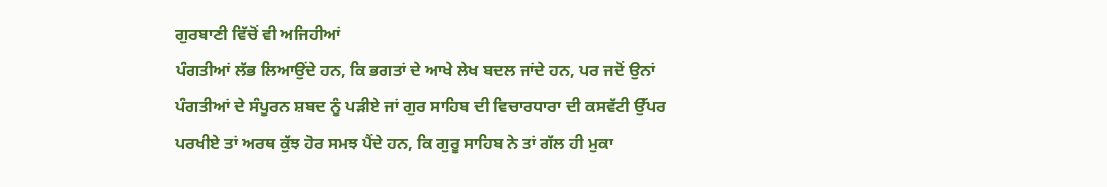ਗੁਰਬਾਣੀ ਵਿੱਚੋਂ ਵੀ ਅਜਿਹੀਆਂ
ਪੰਗਤੀਆਂ ਲੱਭ ਲਿਆਉਂਦੇ ਹਨ, ਕਿ ਭਗਤਾਂ ਦੇ ਆਖੇ ਲੇਖ ਬਦਲ ਜਾਂਦੇ ਹਨ, ਪਰ ਜਦੋਂ ਉਨਾਂ
ਪੰਗਤੀਆਂ ਦੇ ਸੰਪੂਰਨ ਸ਼ਬਦ ਨੂੰ ਪੜੀਏ ਜਾਂ ਗੁਰ ਸਾਹਿਬ ਦੀ ਵਿਚਾਰਧਾਰਾ ਦੀ ਕਸਵੱਟੀ ਉੱਪਰ
ਪਰਖੀਏ ਤਾਂ ਅਰਥ ਕੁੱਝ ਹੋਰ ਸਮਝ ਪੈਂਦੇ ਹਨ, ਕਿ ਗੁਰੂ ਸਾਹਿਬ ਨੇ ਤਾਂ ਗੱਲ ਹੀ ਮੁਕਾ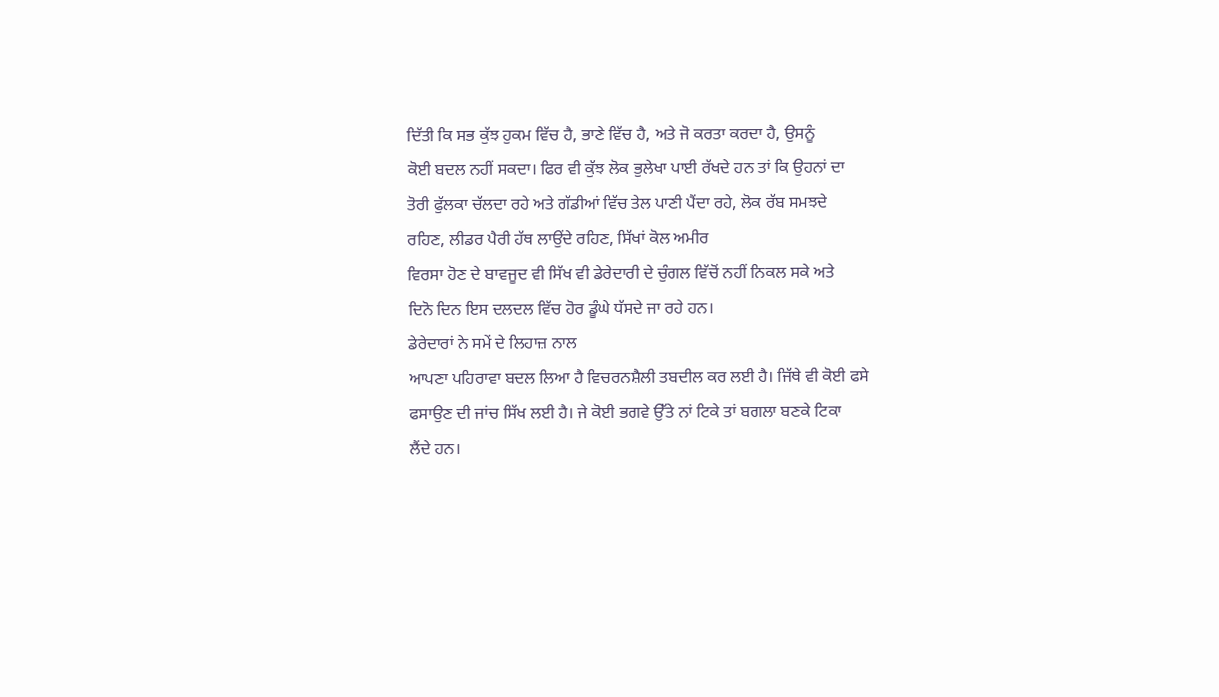ਦਿੱਤੀ ਕਿ ਸਭ ਕੁੱਝ ਹੁਕਮ ਵਿੱਚ ਹੈ, ਭਾਣੇ ਵਿੱਚ ਹੈ, ਅਤੇ ਜੋ ਕਰਤਾ ਕਰਦਾ ਹੈ, ਉਸਨੂੰ
ਕੋਈ ਬਦਲ ਨਹੀਂ ਸਕਦਾ। ਫਿਰ ਵੀ ਕੁੱਝ ਲੋਕ ਭੁਲੇਖਾ ਪਾਈ ਰੱਖਦੇ ਹਨ ਤਾਂ ਕਿ ਉਹਨਾਂ ਦਾ
ਤੋਰੀ ਫੁੱਲਕਾ ਚੱਲਦਾ ਰਹੇ ਅਤੇ ਗੱਡੀਆਂ ਵਿੱਚ ਤੇਲ ਪਾਣੀ ਪੈਂਦਾ ਰਹੇ, ਲੋਕ ਰੱਬ ਸਮਝਦੇ
ਰਹਿਣ, ਲੀਡਰ ਪੈਰੀ ਹੱਥ ਲਾਉਂਦੇ ਰਹਿਣ, ਸਿੱਖਾਂ ਕੋਲ ਅਮੀਰ
ਵਿਰਸਾ ਹੋਣ ਦੇ ਬਾਵਜੂਦ ਵੀ ਸਿੱਖ ਵੀ ਡੇਰੇਦਾਰੀ ਦੇ ਚੁੰਗਲ ਵਿੱਚੋਂ ਨਹੀਂ ਨਿਕਲ ਸਕੇ ਅਤੇ
ਦਿਨੋ ਦਿਨ ਇਸ ਦਲਦਲ ਵਿੱਚ ਹੋਰ ਡੂੰਘੇ ਧੱਸਦੇ ਜਾ ਰਹੇ ਹਨ।
ਡੇਰੇਦਾਰਾਂ ਨੇ ਸਮੇਂ ਦੇ ਲਿਹਾਜ਼ ਨਾਲ
ਆਪਣਾ ਪਹਿਰਾਵਾ ਬਦਲ ਲਿਆ ਹੈ ਵਿਚਰਨਸ਼ੈਲੀ ਤਬਦੀਲ ਕਰ ਲਈ ਹੈ। ਜਿੱਥੇ ਵੀ ਕੋਈ ਫਸੇ
ਫਸਾਉਣ ਦੀ ਜਾਂਚ ਸਿੱਖ ਲਈ ਹੈ। ਜੇ ਕੋਈ ਭਗਵੇ ਉੱਤੇ ਨਾਂ ਟਿਕੇ ਤਾਂ ਬਗਲਾ ਬਣਕੇ ਟਿਕਾ
ਲੈਂਦੇ ਹਨ।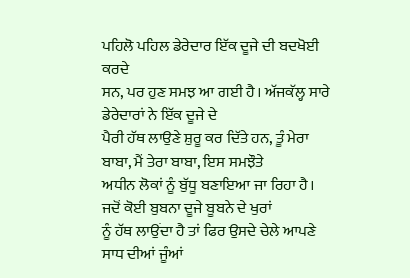ਪਹਿਲੋ ਪਹਿਲ ਡੇਰੇਦਾਰ ਇੱਕ ਦੂਜੇ ਦੀ ਬਦਖੋਈ ਕਰਦੇ
ਸਨ, ਪਰ ਹੁਣ ਸਮਝ ਆ ਗਈ ਹੈ। ਅੱਜਕੱਲ੍ਹ ਸਾਰੇ ਡੇਰੇਦਾਰਾਂ ਨੇ ਇੱਕ ਦੂਜੇ ਦੇ
ਪੈਰੀ ਹੱਥ ਲਾਉਣੇ ਸ਼ੁਰੂ ਕਰ ਦਿੱਤੇ ਹਨ, ਤੂੰ ਮੇਰਾ ਬਾਬਾ, ਮੈਂ ਤੇਰਾ ਬਾਬਾ, ਇਸ ਸਮਝੌਤੇ
ਅਧੀਨ ਲੋਕਾਂ ਨੂੰ ਬੁੱਧੂ ਬਣਾਇਆ ਜਾ ਰਿਹਾ ਹੈ। ਜਦੋਂ ਕੋਈ ਬੁਬਨਾ ਦੂਜੇ ਬੂਬਨੇ ਦੇ ਖੁਰਾਂ
ਨੂੰ ਹੱਥ ਲਾਉਂਦਾ ਹੈ ਤਾਂ ਫਿਰ ਉਸਦੇ ਚੇਲੇ ਆਪਣੇ ਸਾਧ ਦੀਆਂ ਜੂੰਆਂ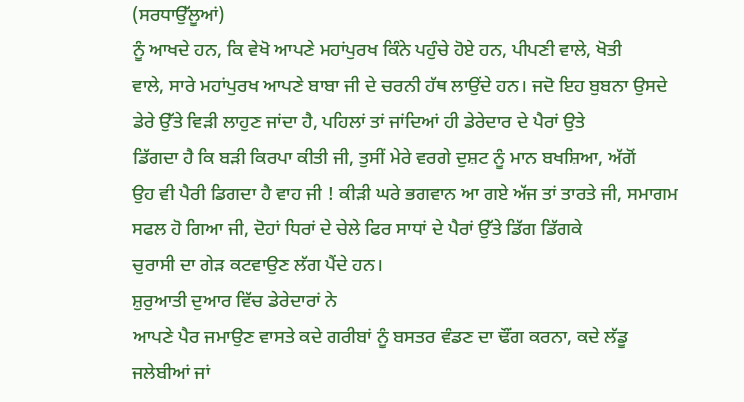(ਸਰਧਾਉੱਲੂਆਂ)
ਨੂੰ ਆਖਦੇ ਹਨ, ਕਿ ਵੇਖੋ ਆਪਣੇ ਮਹਾਂਪੁਰਖ ਕਿੰਨੇ ਪਹੁੰਚੇ ਹੋਏ ਹਨ, ਪੀਪਣੀ ਵਾਲੇ, ਖੋਤੀ
ਵਾਲੇ, ਸਾਰੇ ਮਹਾਂਪੁਰਖ ਆਪਣੇ ਬਾਬਾ ਜੀ ਦੇ ਚਰਨੀ ਹੱਥ ਲਾਉਂਦੇ ਹਨ। ਜਦੋ ਇਹ ਬੁਬਨਾ ਉਸਦੇ
ਡੇਰੇ ਉੱਤੇ ਵਿੜੀ ਲਾਹੁਣ ਜਾਂਦਾ ਹੈ, ਪਹਿਲਾਂ ਤਾਂ ਜਾਂਦਿਆਂ ਹੀ ਡੇਰੇਦਾਰ ਦੇ ਪੈਰਾਂ ਉਤੇ
ਡਿੱਗਦਾ ਹੈ ਕਿ ਬੜੀ ਕਿਰਪਾ ਕੀਤੀ ਜੀ, ਤੁਸੀਂ ਮੇਰੇ ਵਰਗੇ ਦੁਸ਼ਟ ਨੂੰ ਮਾਨ ਬਖਸ਼ਿਆ, ਅੱਗੋਂ
ਉਹ ਵੀ ਪੈਰੀ ਡਿਗਦਾ ਹੈ ਵਾਹ ਜੀ ! ਕੀੜੀ ਘਰੇ ਭਗਵਾਨ ਆ ਗਏ ਅੱਜ ਤਾਂ ਤਾਰਤੇ ਜੀ, ਸਮਾਗਮ
ਸਫਲ ਹੋ ਗਿਆ ਜੀ, ਦੋਹਾਂ ਧਿਰਾਂ ਦੇ ਚੇਲੇ ਫਿਰ ਸਾਧਾਂ ਦੇ ਪੈਰਾਂ ਉੱਤੇ ਡਿੱਗ ਡਿੱਗਕੇ
ਚੁਰਾਸੀ ਦਾ ਗੇੜ ਕਟਵਾਉਣ ਲੱਗ ਪੈਂਦੇ ਹਨ।
ਸ਼ੁਰੁਆਤੀ ਦੁਆਰ ਵਿੱਚ ਡੇਰੇਦਾਰਾਂ ਨੇ
ਆਪਣੇ ਪੈਰ ਜਮਾਉਣ ਵਾਸਤੇ ਕਦੇ ਗਰੀਬਾਂ ਨੂੰ ਬਸਤਰ ਵੰਡਣ ਦਾ ਢੌਂਗ ਕਰਨਾ, ਕਦੇ ਲੱਡੂ
ਜਲੇਬੀਆਂ ਜਾਂ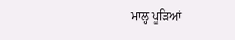ਮਾਲ੍ਹ ਪੂੜਿਆਂ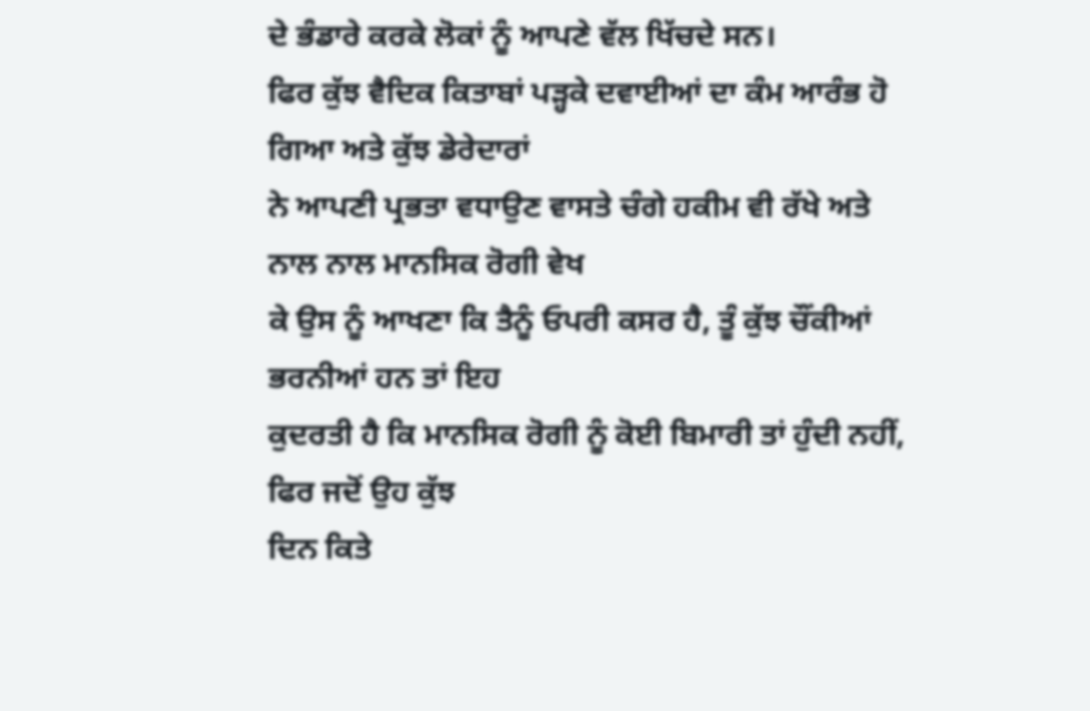ਦੇ ਭੰਡਾਰੇ ਕਰਕੇ ਲੋਕਾਂ ਨੂੰ ਆਪਣੇ ਵੱਲ ਖਿੱਚਦੇ ਸਨ।
ਫਿਰ ਕੁੱਝ ਵੈਦਿਕ ਕਿਤਾਬਾਂ ਪੜ੍ਹਕੇ ਦਵਾਈਆਂ ਦਾ ਕੰਮ ਆਰੰਭ ਹੋ ਗਿਆ ਅਤੇ ਕੁੱਝ ਡੇਰੇਦਾਰਾਂ
ਨੇ ਆਪਣੀ ਪ੍ਰਭਤਾ ਵਧਾਉਣ ਵਾਸਤੇ ਚੰਗੇ ਹਕੀਮ ਵੀ ਰੱਖੇ ਅਤੇ ਨਾਲ ਨਾਲ ਮਾਨਸਿਕ ਰੋਗੀ ਵੇਖ
ਕੇ ਉਸ ਨੂੰ ਆਖਣਾ ਕਿ ਤੈਨੂੰ ਓਪਰੀ ਕਸਰ ਹੈ, ਤੂੰ ਕੁੱਝ ਚੌਂਕੀਆਂ ਭਰਨੀਆਂ ਹਨ ਤਾਂ ਇਹ
ਕੁਦਰਤੀ ਹੈ ਕਿ ਮਾਨਸਿਕ ਰੋਗੀ ਨੂੰ ਕੋਈ ਬਿਮਾਰੀ ਤਾਂ ਹੁੰਦੀ ਨਹੀਂ, ਫਿਰ ਜਦੋਂ ਉਹ ਕੁੱਝ
ਦਿਨ ਕਿਤੇ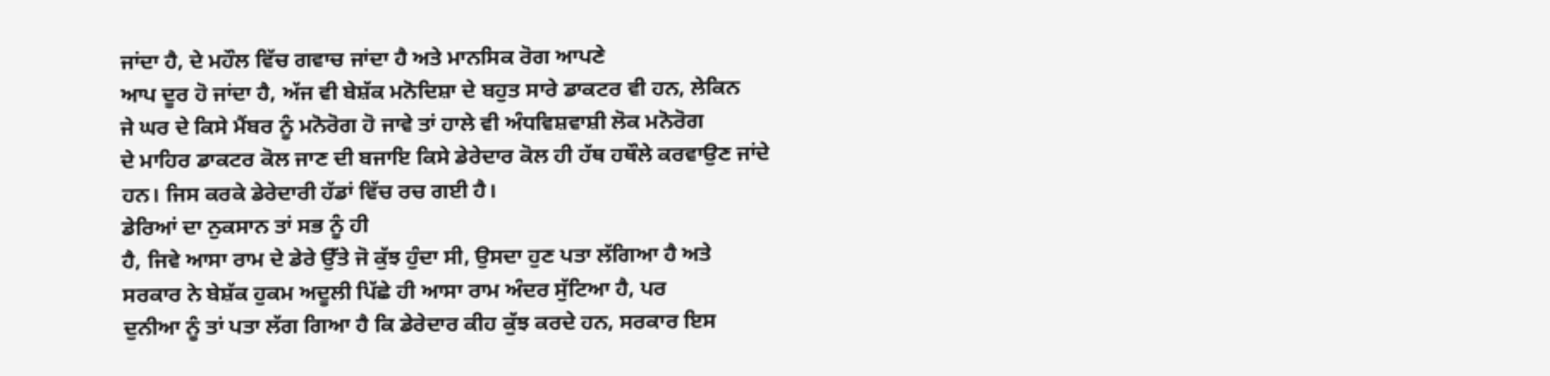ਜਾਂਦਾ ਹੈ, ਦੇ ਮਹੌਲ ਵਿੱਚ ਗਵਾਚ ਜਾਂਦਾ ਹੈ ਅਤੇ ਮਾਨਸਿਕ ਰੋਗ ਆਪਣੇ
ਆਪ ਦੂਰ ਹੋ ਜਾਂਦਾ ਹੈ, ਅੱਜ ਵੀ ਬੇਸ਼ੱਕ ਮਨੋਦਿਸ਼ਾ ਦੇ ਬਹੁਤ ਸਾਰੇ ਡਾਕਟਰ ਵੀ ਹਨ, ਲੇਕਿਨ
ਜੇ ਘਰ ਦੇ ਕਿਸੇ ਮੈਂਬਰ ਨੂੰ ਮਨੋਰੋਗ ਹੋ ਜਾਵੇ ਤਾਂ ਹਾਲੇ ਵੀ ਅੰਧਵਿਸ਼ਵਾਸ਼ੀ ਲੋਕ ਮਨੋਰੋਗ
ਦੇ ਮਾਹਿਰ ਡਾਕਟਰ ਕੋਲ ਜਾਣ ਦੀ ਬਜਾਇ ਕਿਸੇ ਡੇਰੇਦਾਰ ਕੋਲ ਹੀ ਹੱਥ ਹਥੌਲੇ ਕਰਵਾਉਣ ਜਾਂਦੇ
ਹਨ। ਜਿਸ ਕਰਕੇ ਡੇਰੇਦਾਰੀ ਹੱਡਾਂ ਵਿੱਚ ਰਚ ਗਈ ਹੈ।
ਡੇਰਿਆਂ ਦਾ ਨੁਕਸਾਨ ਤਾਂ ਸਭ ਨੂੰ ਹੀ
ਹੈ, ਜਿਵੇ ਆਸਾ ਰਾਮ ਦੇ ਡੇਰੇ ਉੱਤੇ ਜੋ ਕੁੱਝ ਹੁੰਦਾ ਸੀ, ਉਸਦਾ ਹੁਣ ਪਤਾ ਲੱਗਿਆ ਹੈ ਅਤੇ
ਸਰਕਾਰ ਨੇ ਬੇਸ਼ੱਕ ਹੁਕਮ ਅਦੂਲੀ ਪਿੱਛੇ ਹੀ ਆਸਾ ਰਾਮ ਅੰਦਰ ਸੁੱਟਿਆ ਹੈ, ਪਰ
ਦੁਨੀਆ ਨੂੰ ਤਾਂ ਪਤਾ ਲੱਗ ਗਿਆ ਹੈ ਕਿ ਡੇਰੇਦਾਰ ਕੀਹ ਕੁੱਝ ਕਰਦੇ ਹਨ, ਸਰਕਾਰ ਇਸ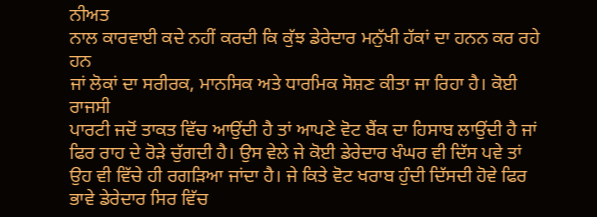ਨੀਅਤ
ਨਾਲ ਕਾਰਵਾਈ ਕਦੇ ਨਹੀਂ ਕਰਦੀ ਕਿ ਕੁੱਝ ਡੇਰੇਦਾਰ ਮਨੁੱਖੀ ਹੱਕਾਂ ਦਾ ਹਨਨ ਕਰ ਰਹੇ ਹਨ
ਜਾਂ ਲੋਕਾਂ ਦਾ ਸਰੀਰਕ, ਮਾਨਸਿਕ ਅਤੇ ਧਾਰਮਿਕ ਸੋਸ਼ਣ ਕੀਤਾ ਜਾ ਰਿਹਾ ਹੈ। ਕੋਈ ਰਾਜਸੀ
ਪਾਰਟੀ ਜਦੋਂ ਤਾਕਤ ਵਿੱਚ ਆਉਂਦੀ ਹੈ ਤਾਂ ਆਪਣੇ ਵੋਟ ਬੈਂਕ ਦਾ ਹਿਸਾਬ ਲਾਉਂਦੀ ਹੈ ਜਾਂ
ਫਿਰ ਰਾਹ ਦੇ ਰੋੜੇ ਚੁੱਗਦੀ ਹੈ। ਉਸ ਵੇਲੇ ਜੇ ਕੋਈ ਡੇਰੇਦਾਰ ਖੰਘਰ ਵੀ ਦਿੱਸ ਪਵੇ ਤਾਂ
ਉਹ ਵੀ ਵਿੱਚੇ ਹੀ ਰਗੜਿਆ ਜਾਂਦਾ ਹੈ। ਜੇ ਕਿਤੇ ਵੋਟ ਖਰਾਬ ਹੁੰਦੀ ਦਿੱਸਦੀ ਹੋਵੇ ਫਿਰ
ਭਾਵੇ ਡੇਰੇਦਾਰ ਸਿਰ ਵਿੱਚ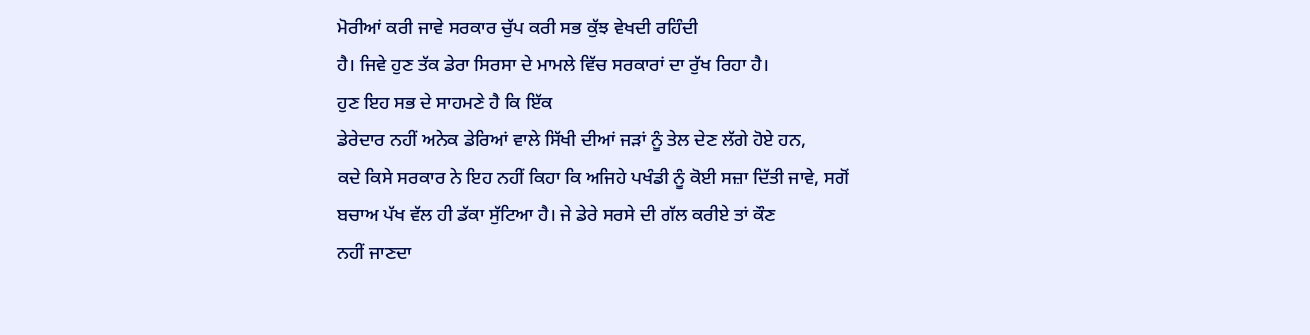ਮੋਰੀਆਂ ਕਰੀ ਜਾਵੇ ਸਰਕਾਰ ਚੁੱਪ ਕਰੀ ਸਭ ਕੁੱਝ ਵੇਖਦੀ ਰਹਿੰਦੀ
ਹੈ। ਜਿਵੇ ਹੁਣ ਤੱਕ ਡੇਰਾ ਸਿਰਸਾ ਦੇ ਮਾਮਲੇ ਵਿੱਚ ਸਰਕਾਰਾਂ ਦਾ ਰੁੱਖ ਰਿਹਾ ਹੈ।
ਹੁਣ ਇਹ ਸਭ ਦੇ ਸਾਹਮਣੇ ਹੈ ਕਿ ਇੱਕ
ਡੇਰੇਦਾਰ ਨਹੀਂ ਅਨੇਕ ਡੇਰਿਆਂ ਵਾਲੇ ਸਿੱਖੀ ਦੀਆਂ ਜੜਾਂ ਨੂੰ ਤੇਲ ਦੇਣ ਲੱਗੇ ਹੋਏ ਹਨ,
ਕਦੇ ਕਿਸੇ ਸਰਕਾਰ ਨੇ ਇਹ ਨਹੀਂ ਕਿਹਾ ਕਿ ਅਜਿਹੇ ਪਖੰਡੀ ਨੂੰ ਕੋਈ ਸਜ਼ਾ ਦਿੱਤੀ ਜਾਵੇ, ਸਗੋਂ
ਬਚਾਅ ਪੱਖ ਵੱਲ ਹੀ ਡੱਕਾ ਸੁੱਟਿਆ ਹੈ। ਜੇ ਡੇਰੇ ਸਰਸੇ ਦੀ ਗੱਲ ਕਰੀਏ ਤਾਂ ਕੌਣ
ਨਹੀਂ ਜਾਣਦਾ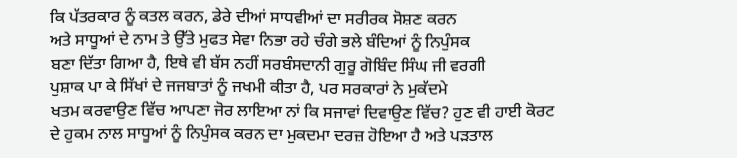ਕਿ ਪੱਤਰਕਾਰ ਨੂੰ ਕਤਲ ਕਰਨ, ਡੇਰੇ ਦੀਆਂ ਸਾਧਵੀਆਂ ਦਾ ਸਰੀਰਕ ਸੋਸ਼ਣ ਕਰਨ
ਅਤੇ ਸਾਧੂਆਂ ਦੇ ਨਾਮ ਤੇ ਉੱਤੇ ਮੁਫਤ ਸੇਵਾ ਨਿਭਾ ਰਹੇ ਚੰਗੇ ਭਲੇ ਬੰਦਿਆਂ ਨੂੰ ਨਿਪੁੰਸਕ
ਬਣਾ ਦਿੱਤਾ ਗਿਆ ਹੈ, ਇਥੇ ਵੀ ਬੱਸ ਨਹੀਂ ਸਰਬੰਸਦਾਨੀ ਗੁਰੂ ਗੋਬਿੰਦ ਸਿੰਘ ਜੀ ਵਰਗੀ
ਪੁਸ਼ਾਕ ਪਾ ਕੇ ਸਿੱਖਾਂ ਦੇ ਜਜਬਾਤਾਂ ਨੂੰ ਜਖਮੀ ਕੀਤਾ ਹੈ, ਪਰ ਸਰਕਾਰਾਂ ਨੇ ਮੁਕੱਦਮੇ
ਖਤਮ ਕਰਵਾਉਣ ਵਿੱਚ ਆਪਣਾ ਜੋਰ ਲਾਇਆ ਨਾਂ ਕਿ ਸਜਾਵਾਂ ਦਿਵਾਉਣ ਵਿੱਚ? ਹੁਣ ਵੀ ਹਾਈ ਕੋਰਟ
ਦੇ ਹੁਕਮ ਨਾਲ ਸਾਧੂਆਂ ਨੂੰ ਨਿਪੁੰਸਕ ਕਰਨ ਦਾ ਮੁਕਦਮਾ ਦਰਜ਼ ਹੋਇਆ ਹੈ ਅਤੇ ਪੜਤਾਲ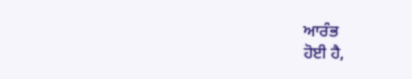ਆਰੰਭ
ਹੋਈ ਹੈ,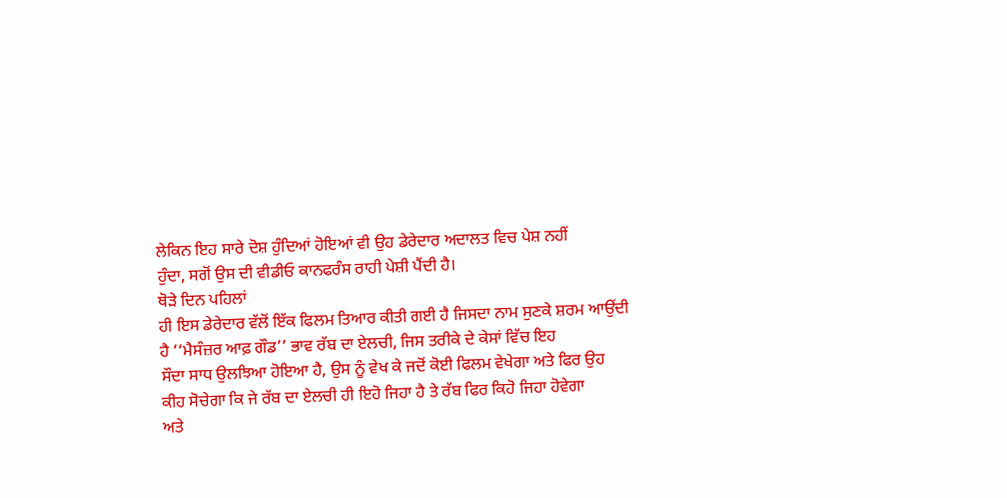ਲੇਕਿਨ ਇਹ ਸਾਰੇ ਦੋਸ਼ ਹੁੰਦਿਆਂ ਹੋਇਆਂ ਵੀ ਉਹ ਡੇਰੇਦਾਰ ਅਦਾਲਤ ਵਿਚ ਪੇਸ਼ ਨਹੀਂ
ਹੁੰਦਾ, ਸਗੋਂ ਉਸ ਦੀ ਵੀਡੀਓ ਕਾਨਫਰੰਸ ਰਾਹੀ ਪੇਸ਼ੀ ਪੈਂਦੀ ਹੈ।
ਥੋੜੇ ਦਿਨ ਪਹਿਲਾਂ
ਹੀ ਇਸ ਡੇਰੇਦਾਰ ਵੱਲੋਂ ਇੱਕ ਫਿਲਮ ਤਿਆਰ ਕੀਤੀ ਗਈ ਹੈ ਜਿਸਦਾ ਨਾਮ ਸੁਣਕੇ ਸ਼ਰਮ ਆਉਂਦੀ
ਹੈ ‘‘ਮੈਸੰਜ਼ਰ ਆਫ਼ ਗੌਡ’’ ਭਾਵ ਰੱਬ ਦਾ ਏਲਚੀ, ਜਿਸ ਤਰੀਕੇ ਦੇ ਕੇਸਾਂ ਵਿੱਚ ਇਹ
ਸੌਦਾ ਸਾਧ ਉਲਝਿਆ ਹੋਇਆ ਹੈ, ਉਸ ਨੂੰ ਵੇਖ ਕੇ ਜਦੋਂ ਕੋਈ ਫਿਲਮ ਵੇਖੇਗਾ ਅਤੇ ਫਿਰ ਉਹ
ਕੀਹ ਸੋਚੇਗਾ ਕਿ ਜੇ ਰੱਬ ਦਾ ਏਲਚੀ ਹੀ ਇਹੋ ਜਿਹਾ ਹੈ ਤੇ ਰੱਬ ਫਿਰ ਕਿਹੋ ਜਿਹਾ ਹੋਵੇਗਾ
ਅਤੇ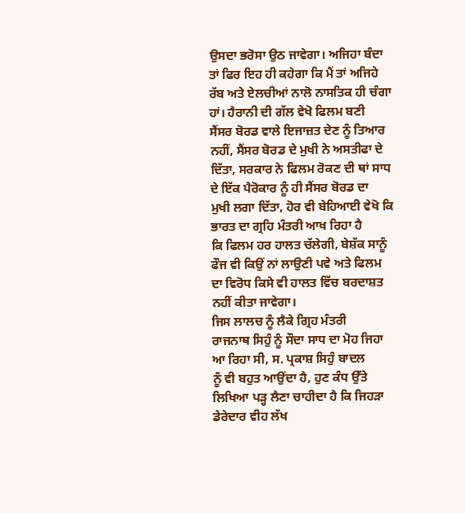ਉਸਦਾ ਭਰੋਸਾ ਉਠ ਜਾਵੇਗਾ। ਅਜਿਹਾ ਬੰਦਾ ਤਾਂ ਫਿਰ ਇਹ ਹੀ ਕਹੇਗਾ ਕਿ ਮੈਂ ਤਾਂ ਅਜਿਹੇ
ਰੱਬ ਅਤੇ ਏਲਚੀਆਂ ਨਾਲੋ ਨਾਸਤਿਕ ਹੀ ਚੰਗਾ ਹਾਂ। ਹੈਰਾਨੀ ਦੀ ਗੱਲ ਵੇਖੋ ਫਿਲਮ ਬਣੀ
ਸੈਂਸਰ ਬੋਰਡ ਵਾਲੇ ਇਜਾਜ਼ਤ ਦੇਣ ਨੂੰ ਤਿਆਰ ਨਹੀਂ, ਸੈਂਸਰ ਬੋਰਡ ਦੇ ਮੁਖੀ ਨੇ ਅਸਤੀਫਾ ਦੇ
ਦਿੱਤਾ, ਸਰਕਾਰ ਨੇ ਫਿਲਮ ਰੋਕਣ ਦੀ ਥਾਂ ਸਾਧ ਦੇ ਇੱਕ ਪੈਰੋਕਾਰ ਨੂੰ ਹੀ ਸੈਂਸਰ ਬੋਰਡ ਦਾ
ਮੁਖੀ ਲਗਾ ਦਿੱਤਾ, ਹੋਰ ਵੀ ਬੇਹਿਆਈ ਵੇਖੋ ਕਿ
ਭਾਰਤ ਦਾ ਗ੍ਰਹਿ ਮੰਤਰੀ ਆਖ ਰਿਹਾ ਹੈ
ਕਿ ਫਿਲਮ ਹਰ ਹਾਲਤ ਚੱਲੇਗੀ, ਬੇਸ਼ੱਕ ਸਾਨੂੰ ਫੌਜ ਵੀ ਕਿਉਂ ਨਾਂ ਲਾਉਣੀ ਪਵੇ ਅਤੇ ਫਿਲਮ
ਦਾ ਵਿਰੋਧ ਕਿਸੇ ਵੀ ਹਾਲਤ ਵਿੱਚ ਬਰਦਾਸ਼ਤ ਨਹੀਂ ਕੀਤਾ ਜਾਵੇਗਾ।
ਜਿਸ ਲਾਲਚ ਨੂੰ ਲੈਕੇ ਗ੍ਰਿਹ ਮੰਤਰੀ
ਰਾਜਨਾਥ ਸਿਹੁੰ ਨੂੰ ਸੌਦਾ ਸਾਧ ਦਾ ਮੋਹ ਜਿਹਾ ਆ ਰਿਹਾ ਸੀ, ਸ. ਪ੍ਰਕਾਸ਼ ਸਿਹੁੰ ਬਾਦਲ
ਨੂੰ ਵੀ ਬਹੁਤ ਆਉਂਦਾ ਹੈ, ਹੁਣ ਕੰਧ ਉੱਤੇ ਲਿਖਿਆ ਪੜ੍ਹ ਲੈਣਾ ਚਾਹੀਦਾ ਹੈ ਕਿ ਜਿਹੜਾ
ਡੇਰੇਦਾਰ ਵੀਹ ਲੱਖ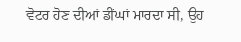ਵੋਟਰ ਹੋਣ ਦੀਆਂ ਡੀਂਘਾਂ ਮਾਰਦਾ ਸੀ, ਉਹ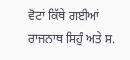ਵੋਟਾਂ ਕਿੱਥੇ ਗਈਆਂ
ਰਾਜਨਾਥ ਸਿਹੁੰ ਅਤੇ ਸ.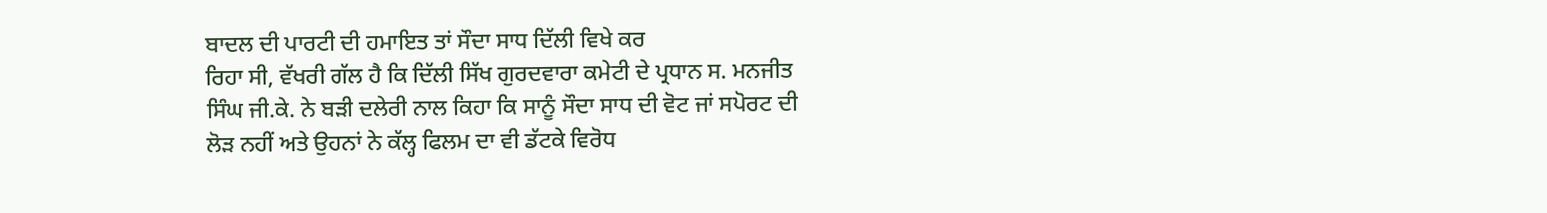ਬਾਦਲ ਦੀ ਪਾਰਟੀ ਦੀ ਹਮਾਇਤ ਤਾਂ ਸੌਦਾ ਸਾਧ ਦਿੱਲੀ ਵਿਖੇ ਕਰ
ਰਿਹਾ ਸੀ, ਵੱਖਰੀ ਗੱਲ ਹੈ ਕਿ ਦਿੱਲੀ ਸਿੱਖ ਗੁਰਦਵਾਰਾ ਕਮੇਟੀ ਦੇ ਪ੍ਰਧਾਨ ਸ. ਮਨਜੀਤ
ਸਿੰਘ ਜੀ.ਕੇ. ਨੇ ਬੜੀ ਦਲੇਰੀ ਨਾਲ ਕਿਹਾ ਕਿ ਸਾਨੂੰ ਸੌਦਾ ਸਾਧ ਦੀ ਵੋਟ ਜਾਂ ਸਪੋਰਟ ਦੀ
ਲੋੜ ਨਹੀਂ ਅਤੇ ਉਹਨਾਂ ਨੇ ਕੱਲ੍ਹ ਫਿਲਮ ਦਾ ਵੀ ਡੱਟਕੇ ਵਿਰੋਧ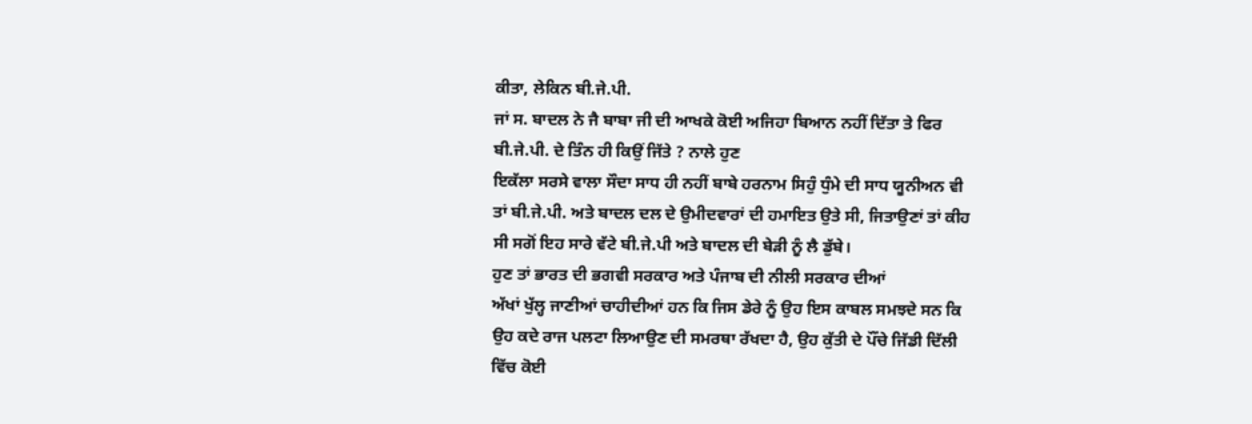ਕੀਤਾ, ਲੇਕਿਨ ਬੀ.ਜੇ.ਪੀ.
ਜਾਂ ਸ. ਬਾਦਲ ਨੇ ਜੈ ਬਾਬਾ ਜੀ ਦੀ ਆਖਕੇ ਕੋਈ ਅਜਿਹਾ ਬਿਆਨ ਨਹੀਂ ਦਿੱਤਾ ਤੇ ਫਿਰ
ਬੀ.ਜੇ.ਪੀ. ਦੇ ਤਿੰਨ ਹੀ ਕਿਉਂ ਜਿੱਤੇ ? ਨਾਲੇ ਹੁਣ
ਇਕੱਲਾ ਸਰਸੇ ਵਾਲਾ ਸੌਦਾ ਸਾਧ ਹੀ ਨਹੀਂ ਬਾਬੇ ਹਰਨਾਮ ਸਿਹੁੰ ਧੁੰਮੇ ਦੀ ਸਾਧ ਯੂਨੀਅਨ ਵੀ
ਤਾਂ ਬੀ.ਜੇ.ਪੀ. ਅਤੇ ਬਾਦਲ ਦਲ ਦੇ ਉਮੀਦਵਾਰਾਂ ਦੀ ਹਮਾਇਤ ਉਤੇ ਸੀ, ਜਿਤਾਉਣਾਂ ਤਾਂ ਕੀਹ
ਸੀ ਸਗੋਂ ਇਹ ਸਾਰੇ ਵੱਟੇ ਬੀ.ਜੇ.ਪੀ ਅਤੇ ਬਾਦਲ ਦੀ ਬੇੜੀ ਨੂੰ ਲੈ ਡੁੱਬੇ।
ਹੁਣ ਤਾਂ ਭਾਰਤ ਦੀ ਭਗਵੀ ਸਰਕਾਰ ਅਤੇ ਪੰਜਾਬ ਦੀ ਨੀਲੀ ਸਰਕਾਰ ਦੀਆਂ
ਅੱਖਾਂ ਖੁੱਲ੍ਹ ਜਾਣੀਆਂ ਚਾਹੀਦੀਆਂ ਹਨ ਕਿ ਜਿਸ ਡੇਰੇ ਨੂੰ ਉਹ ਇਸ ਕਾਬਲ ਸਮਝਦੇ ਸਨ ਕਿ
ਉਹ ਕਦੇ ਰਾਜ ਪਲਟਾ ਲਿਆਉਣ ਦੀ ਸਮਰਥਾ ਰੱਖਦਾ ਹੈ, ਉਹ ਕੁੱਤੀ ਦੇ ਪੌਂਚੇ ਜਿੱਡੀ ਦਿੱਲੀ
ਵਿੱਚ ਕੋਈ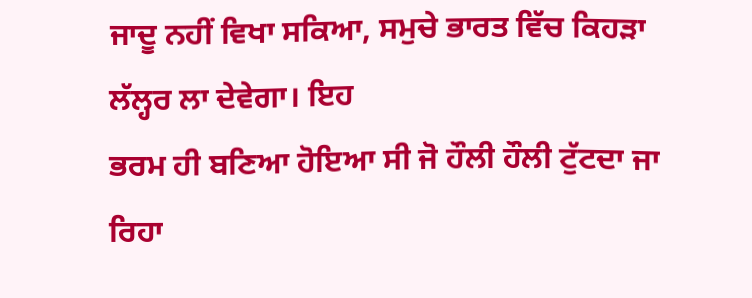ਜਾਦੂ ਨਹੀਂ ਵਿਖਾ ਸਕਿਆ, ਸਮੁਚੇ ਭਾਰਤ ਵਿੱਚ ਕਿਹੜਾ ਲੱਲ੍ਹਰ ਲਾ ਦੇਵੇਗਾ। ਇਹ
ਭਰਮ ਹੀ ਬਣਿਆ ਹੋਇਆ ਸੀ ਜੋ ਹੌਲੀ ਹੌਲੀ ਟੁੱਟਦਾ ਜਾ ਰਿਹਾ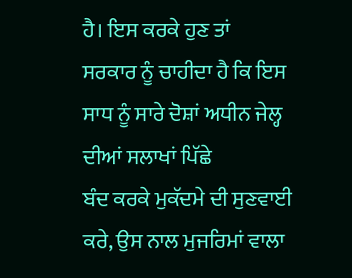ਹੈ। ਇਸ ਕਰਕੇ ਹੁਣ ਤਾਂ
ਸਰਕਾਰ ਨੂੰ ਚਾਹੀਦਾ ਹੈ ਕਿ ਇਸ ਸਾਧ ਨੂੰ ਸਾਰੇ ਦੋਸ਼ਾਂ ਅਧੀਨ ਜੇਲ੍ਹ ਦੀਆਂ ਸਲਾਖਾਂ ਪਿੱਛੇ
ਬੰਦ ਕਰਕੇ ਮੁਕੱਦਮੇ ਦੀ ਸੁਣਵਾਈ ਕਰੇ, ਉਸ ਨਾਲ ਮੁਜਰਿਮਾਂ ਵਾਲਾ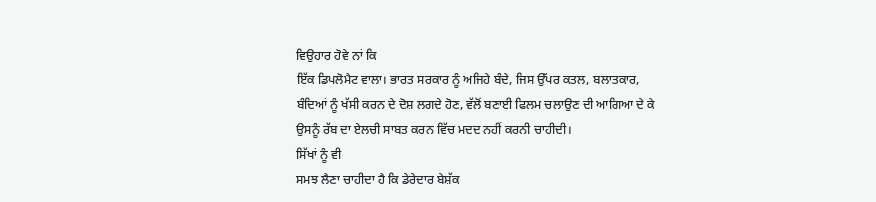ਵਿਉਹਾਰ ਹੋਵੇ ਨਾਂ ਕਿ
ਇੱਕ ਡਿਪਲੋਮੈਟ ਵਾਲਾ। ਭਾਰਤ ਸਰਕਾਰ ਨੂੰ ਅਜਿਹੇ ਬੰਦੇ, ਜਿਸ ਉੱਪਰ ਕਤਲ, ਬਲਾਤਕਾਰ,
ਬੰਦਿਆਂ ਨੂੰ ਖੱਸੀ ਕਰਨ ਦੇ ਦੋਸ਼ ਲਗਦੇ ਹੋਣ, ਵੱਲੋਂ ਬਣਾਈ ਫਿਲਮ ਚਲਾਉਣ ਦੀ ਆਗਿਆ ਦੇ ਕੇ
ਉਸਨੂੰ ਰੱਬ ਦਾ ਏਲਚੀ ਸਾਬਤ ਕਰਨ ਵਿੱਚ ਮਦਦ ਨਹੀਂ ਕਰਨੀ ਚਾਹੀਦੀ।
ਸਿੱਖਾਂ ਨੂੰ ਵੀ
ਸਮਝ ਲੈਣਾ ਚਾਹੀਦਾ ਹੈ ਕਿ ਡੇਰੇਦਾਰ ਬੇਸ਼ੱਕ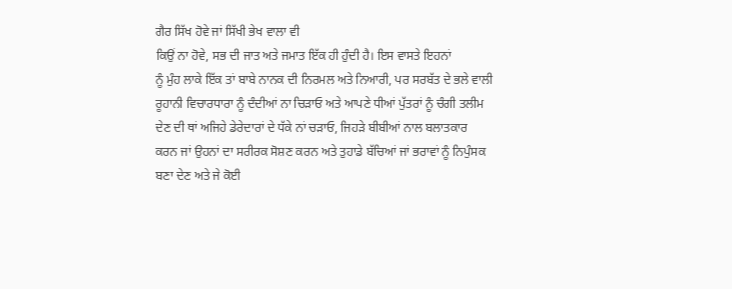ਗੈਰ ਸਿੱਖ ਹੋਵੇ ਜਾਂ ਸਿੱਖੀ ਭੇਖ ਵਾਲਾ ਵੀ
ਕਿਉਂ ਨਾ ਹੋਵੇ, ਸਭ ਦੀ ਜਾਤ ਅਤੇ ਜਮਾਤ ਇੱਕ ਹੀ ਹੁੰਦੀ ਹੈ। ਇਸ ਵਾਸਤੇ ਇਹਨਾਂ
ਨੂੰ ਮੁੰਹ ਲਾਕੇ ਇੱਕ ਤਾਂ ਬਾਬੇ ਨਾਨਕ ਦੀ ਨਿਰਮਲ ਅਤੇ ਨਿਆਰੀ, ਪਰ ਸਰਬੱਤ ਦੇ ਭਲੇ ਵਾਲੀ
ਰੂਹਾਨੀ ਵਿਚਾਰਧਾਰਾ ਨੂੰ ਦੰਦੀਆਂ ਨਾ ਚਿੜਾਓ ਅਤੇ ਆਪਣੇ ਧੀਆਂ ਪੁੱਤਰਾਂ ਨੂੰ ਚੰਗੀ ਤਲੀਮ
ਦੇਣ ਦੀ ਥਾਂ ਅਜਿਹੇ ਡੇਰੇਦਾਰਾਂ ਦੇ ਧੱਕੇ ਨਾਂ ਚੜਾਓ, ਜਿਹੜੇ ਬੀਬੀਆਂ ਨਾਲ ਬਲਾਤਕਾਰ
ਕਰਨ ਜਾਂ ਉਹਨਾਂ ਦਾ ਸਰੀਰਕ ਸੋਸ਼ਣ ਕਰਨ ਅਤੇ ਤੁਹਾਡੇ ਬੱਚਿਆਂ ਜਾਂ ਭਰਾਵਾਂ ਨੂੰ ਨਿਪੁੰਸਕ
ਬਣਾ ਦੇਣ ਅਤੇ ਜੇ ਕੋਈ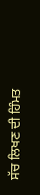ਸੱਚ ਲਿਖਣ ਦੀ ਹਿੰਮਤ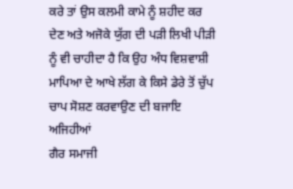ਕਰੇ ਤਾਂ ਉਸ ਕਲਮੀ ਕਾਮੇ ਨੂੰ ਸ਼ਹੀਦ ਕਰ
ਦੇਣ ਅਤੇ ਅਜੋਕੇ ਯੁੱਗ ਦੀ ਪੜੀ ਲਿਖੀ ਪੀੜੀ ਨੂੰ ਵੀ ਚਾਹੀਦਾ ਹੈ ਕਿ ਉਹ ਅੰਧ ਵਿਸ਼ਵਾਸ਼ੀ
ਮਾਪਿਆ ਦੇ ਆਖੇ ਲੱਗ ਕੇ ਕਿਸੇ ਡੇਰੇ ਤੋਂ ਚੁੱਪ ਚਾਪ ਸੋਸ਼ਣ ਕਰਵਾਉਣ ਦੀ ਬਜਾਇ ਅਜਿਹੀਆਂ
ਗੈਰ ਸਮਾਜੀ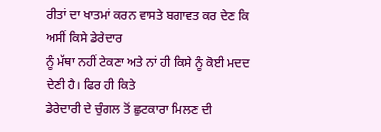ਰੀਤਾਂ ਦਾ ਖਾਤਮਾਂ ਕਰਨ ਵਾਸਤੇ ਬਗਾਵਤ ਕਰ ਦੇਣ ਕਿ ਅਸੀਂ ਕਿਸੇ ਡੇਰੇਦਾਰ
ਨੂੰ ਮੱਥਾ ਨਹੀਂ ਟੇਕਣਾ ਅਤੇ ਨਾਂ ਹੀ ਕਿਸੇ ਨੂੰ ਕੋਈ ਮਦਦ ਦੇਣੀ ਹੈ। ਫਿਰ ਹੀ ਕਿਤੇ
ਡੇਰੇਦਾਰੀ ਦੇ ਚੁੰਗਲ ਤੋਂ ਛੁਟਕਾਰਾ ਮਿਲਣ ਦੀ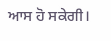ਆਸ ਹੋ ਸਕੇਗੀ।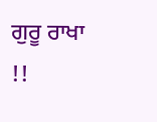ਗੁਰੂ ਰਾਖਾ !!